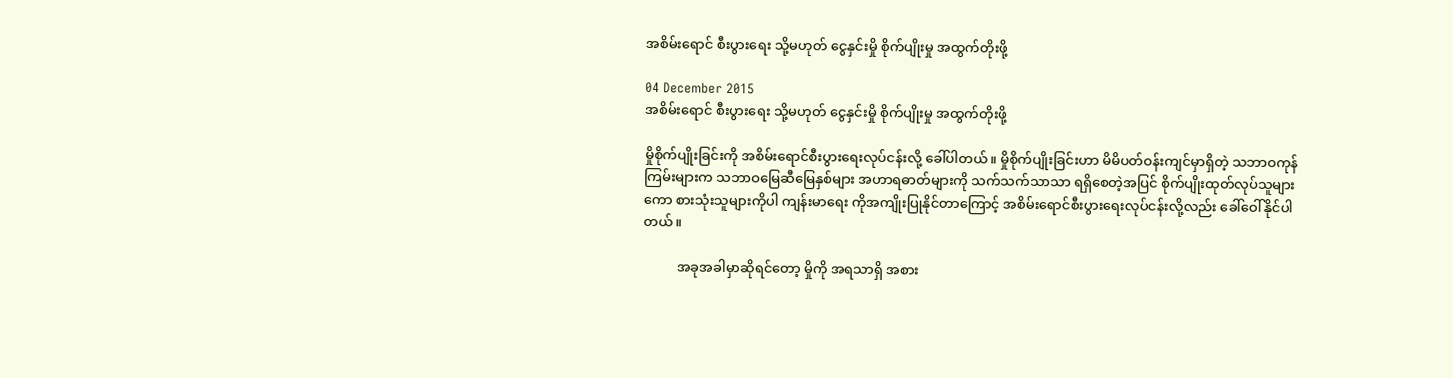အစိမ်းရောင် စီးပွားရေး သို့မဟုတ် ငွေနှင်းမှို စိုက်ပျိုးမှု အထွက်တိုးဖို့

04 December 2015
အစိမ်းရောင် စီးပွားရေး သို့မဟုတ် ငွေနှင်းမှို စိုက်ပျိုးမှု အထွက်တိုးဖို့

မှိုစိုက်ပျိုးခြင်းကို အစိမ်းရောင်စီးပွားရေးလုပ်ငန်းလို့ ခေါ်ပါတယ်။ မှိုစိုက်ပျိုးခြင်းဟာ မိမိပတ်ဝန်းကျင်မှာရှိတဲ့ သဘာဝကုန်ကြမ်းများက သဘာဝမြေဆီမြေနှစ်များ အဟာရဓာတ်များကို သက်သက်သာသာ ရရှိစေတဲ့အပြင် စိုက်ပျိုးထုတ်လုပ်သူများကော စားသုံးသူများကိုပါ ကျန်းမာရေး ကိုအကျိုးပြုနိုင်တာကြောင့် အစိမ်းရောင်စီးပွားရေးလုပ်ငန်းလို့လည်း ခေါ်ဝေါ်နိုင်ပါတယ်။

          အခုအခါမှာဆိုရင်တော့ မှိုကို အရသာရှိ အစား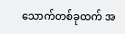သောက်တစ်ခုထက် အ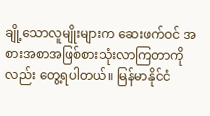ချို့သောလူမျိုးများက ဆေးဖက်ဝင် အစားအစာအဖြစ်စားသုံးလာကြတာကိုလည်း တွေ့ရပါတယ်။ မြန်မာနိုင်ငံ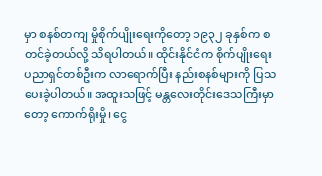မှာ စနစ်တကျ မှိုစိုက်ပျိုးရေးကိုတော့ ၁၉၃၂ ခုနှစ်က စတင်ခဲ့တယ်လို့ သိရပါတယ်။ ထိုင်းနိုင်ငံက စိုက်ပျိုးရေး ပညာရှင်တစ်ဦးက လာရောက်ပြီး နည်းစနစ်များကို ပြသပေးခဲ့ပါတယ်။ အထူးသဖြင့် မန္တလေးတိုင်းဒေသကြီးမှာတော့ ကောက်ရိုးမှို၊ ငွေ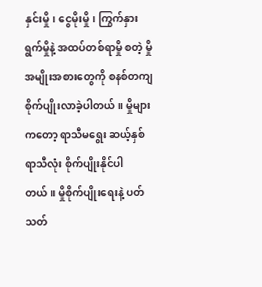နှင်းမှို၊ ငွေမိုးမှို၊ ကြွက်နှားရွက်မှိုနဲ့ အထပ်တစ်ရာမှို စတဲ့ မှိုအမျိုးအစားတွေကို စနစ်တကျ စိုက်ပျိုးလာခဲ့ပါတယ်။ မှိုများကတော့ ရာသီမရွေး ဆယ့်နှစ်ရာသီလုံး စိုက်ပျိုးနိုင်ပါတယ်။ မှိုစိုက်ပျိုးရေးနဲ့ ပတ်သတ်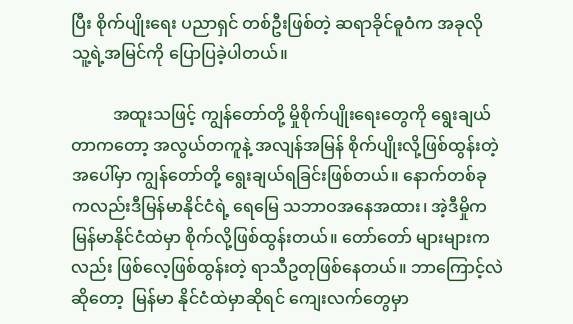ပြီး စိုက်ပျိုးရေး ပညာရှင် တစ်ဦးဖြစ်တဲ့ ဆရာခိုင်ဓူဝံက အခုလို သူ့ရဲ့အမြင်ကို ပြောပြခဲ့ပါတယ်။

          အထူးသဖြင့် ကျွန်တော်တို့ မှိုစိုက်ပျိုးရေးတွေကို ရွေးချယ်တာကတော့ အလွယ်တကူနဲ့ အလျန်အမြန် စိုက်ပျိုးလို့ဖြစ်ထွန်းတဲ့အပေါ်မှာ ကျွန်တော်တို့ ရွေးချယ်ရခြင်းဖြစ်တယ်။ နောက်တစ်ခု ကလည်းဒီမြန်မာနိုင်ငံရဲ့ ရေမြေ သဘာဝအနေအထား၊ အဲ့ဒီမှိုက မြန်မာနိုင်ငံထဲမှာ စိုက်လို့ဖြစ်ထွန်းတယ်။ တော်တော် များများကလည်း ဖြစ်လေ့ဖြစ်ထွန်းတဲ့ ရာသီဥတုဖြစ်နေတယ်။ ဘာကြောင့်လဲဆိုတော့  မြန်မာ နိုင်ငံထဲမှာဆိုရင် ကျေးလက်တွေမှာ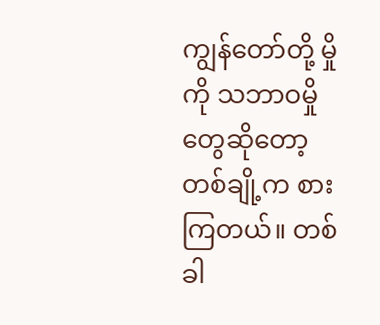ကျွန်တော်တို့ မှိုကို သဘာဝမှိုတွေဆိုတော့ တစ်ချို့က စားကြတယ်။ တစ်ခါ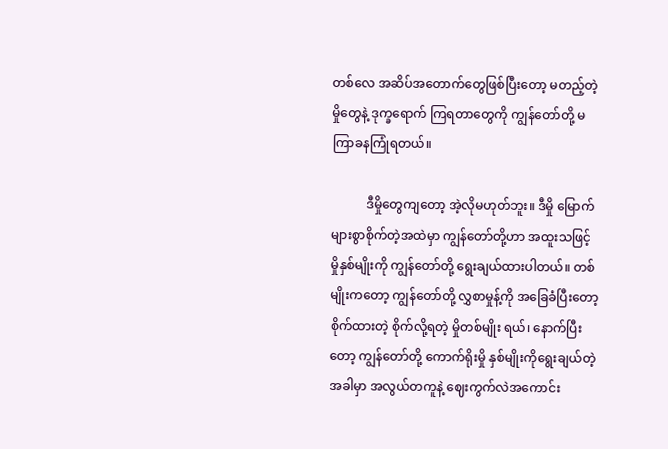တစ်လေ အဆိပ်အတောက်တွေဖြစ်ပြီးတော့ မတည့်တဲ့ မှိုတွေနဲ့ ဒုက္ခရောက် ကြရတာတွေကို ကျွန်တော်တို့ မကြာခနကြုံရတယ်။

           ဒီမှိုတွေကျတော့ အဲ့လိုမဟုတ်ဘူး။ ဒီမှို မြောက်များစွာစိုက်တဲ့အထဲမှာ ကျွန်တော်တို့ဟာ အထူးသဖြင့် မှိုနှစ်မျိုးကို ကျွန်တော်တို့ ရွေးချယ်ထားပါတယ်။ တစ်မျိုးကတော့ ကျွန်တော်တို့ လွှစာမှုန့်ကို အခြေခံပြီးတော့ စိုက်ထားတဲ့ စိုက်လို့ရတဲ့ မှိုတစ်မျိုး ရယ်၊ နောက်ပြီးတော့ ကျွန်တော်တို့ ကောက်ရိုးမှို နှစ်မျိုးကိုရွေးချယ်တဲ့အခါမှာ အလွယ်တကူနဲ့ ဈေးကွက်လဲအကောင်း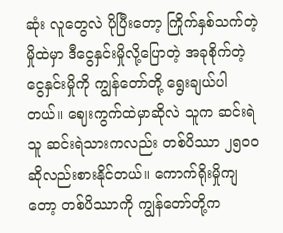ဆုံး လူတွေလဲ ပိုပြီးတော့ ကြိုက်နှစ်သက်တဲ့ မှိုထဲမှာ ဒီငွေနှင်းမှိုလို့ပြောတဲ့ အခုစိုက်တဲ့ ငွေနှင်းမှိုကို ကျွန်တော်တို့ ရွေးချယ်ပါတယ်။ ဈေးကွက်ထဲမှာဆိုလဲ သူက ဆင်းရဲသူ ဆင်းရဲသားကလည်း တစ်ပိဿာ ၂၅၀၀ ဆိုလည်းစားနိုင်တယ်။ ကောက်ရိုးမှိုကျတော့ တစ်ပိဿာကို ကျွန်တော်တို့က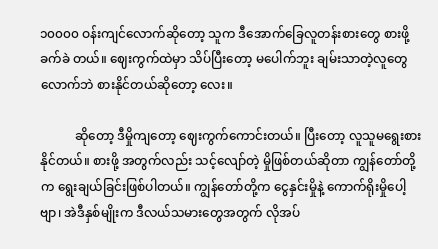၁၀၀၀၀ ဝန်းကျင်လောက်ဆိုတော့ သူက ဒီအောက်ခြေလူတန်းစားတွေ စားဖို့ခက်ခဲ တယ်။ ဈေးကွက်ထဲမှာ သိပ်ပြီးတော့ မပေါက်ဘူး ချမ်းသာတဲ့လူတွေလောက်ဘဲ စားနိုင်တယ်ဆိုတော့ လေး။

           ဆိုတော့ ဒီမှိုကျတော့ ဈေးကွက်ကောင်းတယ်။ ပြီးတော့ လူသူမရွေးစားနိုင်တယ်။ စားဖို့ အတွက်လည်း သင့်လျော်တဲ့ မှိုဖြစ်တယ်ဆိုတာ ကျွန်တော်တို့က ရွေးချယ်ခြင်းဖြစ်ပါတယ်။ ကျွန်တော်တို့က ငွေနှင်းမှိုနဲ့ ကောက်ရိုးမှိုပေါ့ဗျာ၊ အဲဒီနှစ်မျိုးက ဒီလယ်သမားတွေအတွက် လိုအပ်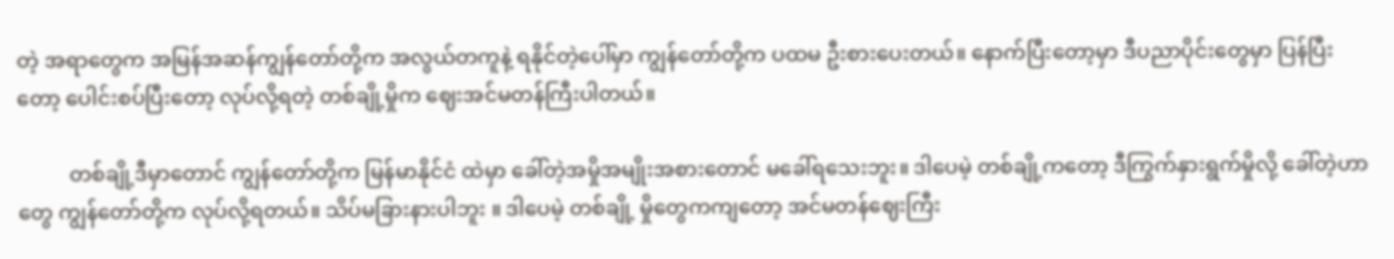တဲ့ အရာတွေက အမြန်အဆန်ကျွန်တော်တို့က အလွယ်တကူနဲ့ ရနိုင်တဲ့ပေါ်မှာ ကျွန်တော်တို့က ပထမ ဦးစားပေးတယ်။ နောက်ပြီးတော့မှာ ဒီပညာပိုင်းတွေမှာ ပြန်ပြီးတော့ ပေါင်းစပ်ပြီးတော့ လုပ်လို့ရတဲ့ တစ်ချို့မှိုက ဈေးအင်မတန်ကြီးပါတယ်။

          တစ်ချို့ဒီမှာတောင် ကျွန်တော်တို့က မြန်မာနိုင်ငံ ထဲမှာ ခေါ်တဲ့အမှိုအမျိုးအစားတောင် မခေါ်ရသေးဘူး။ ဒါပေမဲ့ တစ်ချို့ကတော့ ဒီကြွက်နှားရွက်မှိုလို့ ခေါ်တဲ့ဟာတွေ ကျွန်တော်တို့က လုပ်လို့ရတယ်။ သိပ်မခြားနားပါဘူး ။ ဒါပေမဲ့ တစ်ချို့ မှိုတွေကကျတော့ အင်မတန်ဈေးကြီး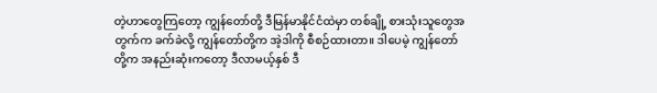တဲ့ဟာတွေကြတော့ ကျွန်တော်တို့ ဒီမြန်မာနိုင်ငံထဲမှာ တစ်ချို့ စားသုံးသူတွေအတွက်က ခက်ခဲလို့ ကျွန်တော်တို့က အဲ့ဒါကို စီစဉ်ထားတာ။ ဒါပေမဲ့ ကျွန်တော်တို့က အနည်းဆုံးကတော့ ဒီလာမယ့်နှစ် ဒီ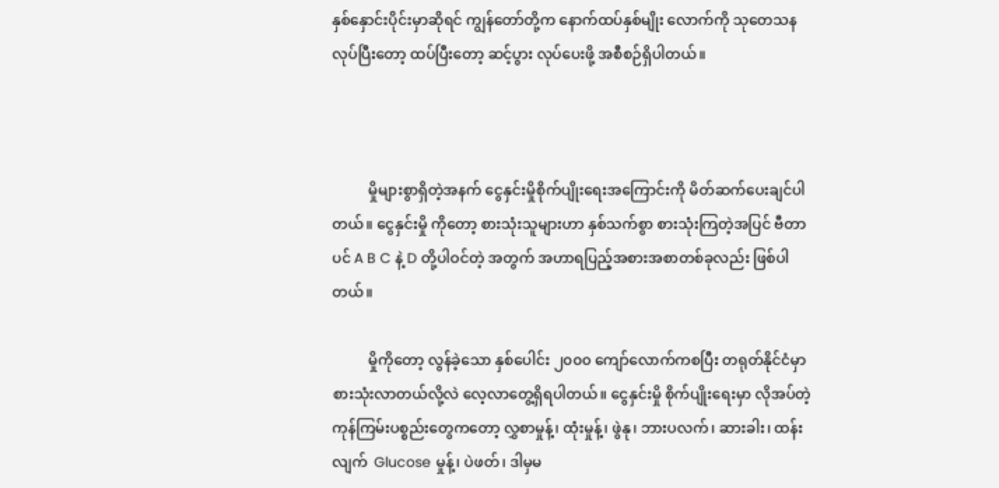နှစ်နှောင်းပိုင်းမှာဆိုရင် ကျွန်တော်တို့က နောက်ထပ်နှစ်မျိုး လောက်ကို သုတေသနလုပ်ပြီးတော့ ထပ်ပြီးတော့ ဆင့်ပွား လုပ်ပေးဖို့ အစီစဉ်ရှိပါတယ်။



          မှိုများစွာရှိတဲ့အနက် ငွေနှင်းမှိုစိုက်ပျိုးရေးအကြောင်းကို မိတ်ဆက်ပေးချင်ပါတယ်။ ငွေနှင်းမှို ကိုတော့ စားသုံးသူများဟာ နှစ်သက်စွာ စားသုံးကြတဲ့အပြင် ဗီတာပင် A B C နဲ့ D တို့ပါဝင်တဲ့ အတွက် အဟာရပြည့်အစားအစာတစ်ခုလည်း ဖြစ်ပါတယ်။

          မှိုကိုတော့ လွန်ခဲ့သော နှစ်ပေါင်း ၂၀၀၀ ကျော်လောက်ကစပြီး တရုတ်နိုင်ငံမှာ စားသုံးလာတယ်လို့လဲ လေ့လာတွေ့ရှိရပါတယ်။ ငွေနှင်းမှို စိုက်ပျိုးရေးမှာ လိုအပ်တဲ့ ကုန်ကြမ်းပစ္စည်းတွေကတော့ လွှစာမှုန့်၊ ထုံးမှုန့်၊ ဖွဲနု၊ ဘားပလက်၊ ဆားခါး၊ ထန်းလျက်  Glucose မှုန့်၊ ပဲဖတ်၊ ဒါမှမ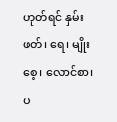ဟုတ်ရင် နှမ်းဖတ်၊ ရေ၊ မျိုးစေ့၊ လောင်စာ၊ ပ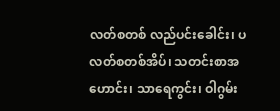လတ်စတစ် လည်ပင်းခေါင်း၊ ပလတ်စတစ်အိပ်၊ သတင်းစာအဟောင်း၊ သာရေကွင်း၊ ဝါဂွမ်း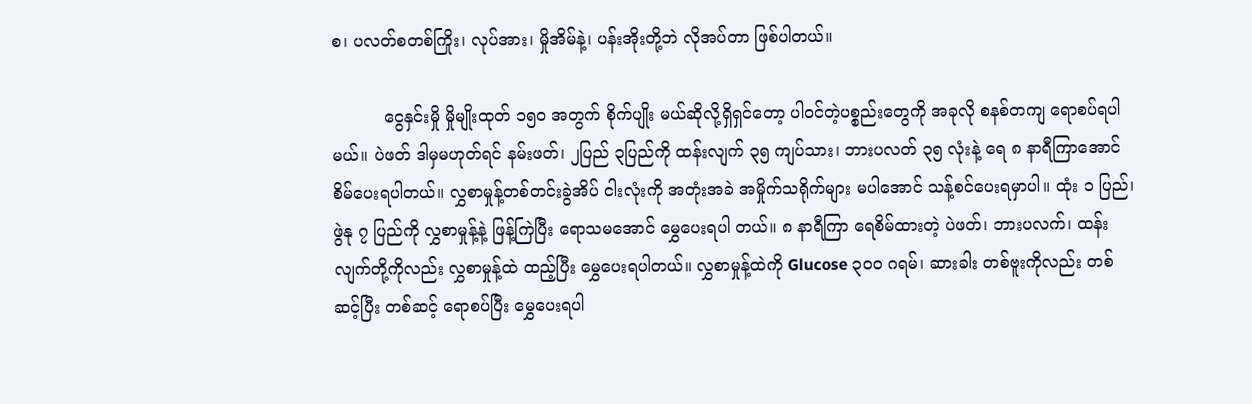စ၊ ပလတ်စတစ်ကြိုး၊ လုပ်အား၊ မှိုအိမ်နဲ့၊ ပန်းအိုးတို့ဘဲ လိုအပ်တာ ဖြစ်ပါတယ်။

          ငွေနှင်းမှို မှိုမျိုးထုတ် ၁၅၀ အတွက် စိုက်ပျိုး မယ်ဆိုလို့ရှိရှင်တော့ ပါဝင်တဲ့ပစ္စည်းတွေကို အခုလို စနစ်တကျ ရောစပ်ရပါမယ်။ ပဲဖတ် ဒါမှမဟုတ်ရင် နမ်းဖတ်၊ ၂ပြည် ၃ပြည်ကို ထန်းလျက် ၃၅ ကျပ်သား၊ ဘားပလတ် ၃၅ လုံးနဲ့ ရေ ၈ နာရီကြာအောင် စိမ်ပေးရပါတယ်။ လွှစာမှုန့်တစ်တင်းခွဲအိပ် ငါးလုံးကို အတုံးအခဲ အမှိုက်သရိုက်များ မပါအောင် သန့်စင်ပေးရမှာပါ။ ထုံး ၁ ပြည်၊ ဖွဲနု ၇ ပြည်ကို လွှစာမှုန့်နဲ့ ဖြန့်ကြဲပြီး ရောသမအောင် မွှေပေးရပါ တယ်။ ၈ နာရီကြာ ရေစိမ်ထားတဲ့ ပဲဖတ်၊ ဘားပလက်၊ ထန်းလျက်တို့ကိုလည်း လွှစာမှုန့်ထဲ ထည့်ပြီး မွှေပေးရပါတယ်။ လွှစာမှုန့်ထဲကို Glucose ၃၀၀ ဂရမ်၊ ဆားခါး တစ်ဗူးကိုလည်း တစ်ဆင့်ပြီး တစ်ဆင့် ရောစပ်ပြီး မွှေပေးရပါ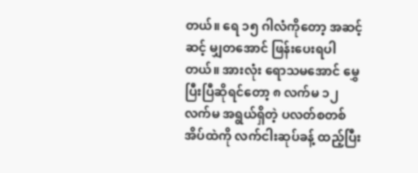တယ်။ ရေ ၁၅ ဂါလံကိုတော့ အဆင့်ဆင့် မျှတအောင် ဖြန်းပေးရပါတယ်။ အားလုံး ရောသမအောင် မွှေပြီးပြီဆိုရင်တော့ ၈ လက်မ ၁၂ လက်မ အရွယ်ရှိတဲ့ ပလတ်စတစ်အိပ်ထဲကို လက်ငါးဆုပ်ခန့် ထည့်ပြီး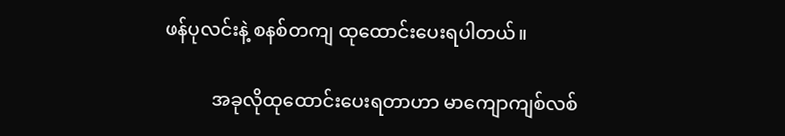ဖန်ပုလင်းနဲ့ စနစ်တကျ ထုထောင်းပေးရပါတယ်။

          အခုလိုထုထောင်းပေးရတာဟာ မာကျောကျစ်လစ်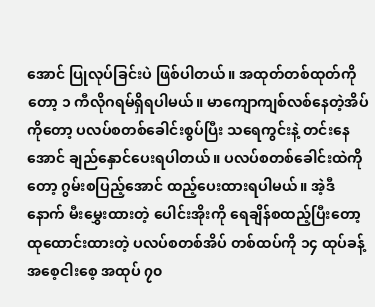အောင် ပြုလုပ်ခြင်းပဲ ဖြစ်ပါတယ်။ အထုတ်တစ်ထုတ်ကိုတော့ ၁ ကီလိုဂရမ်ရှိရပါမယ်။ မာကျောကျစ်လစ်နေတဲ့အိပ်ကိုတော့ ပလပ်စတစ်ခေါင်းစွပ်ပြီး သရေကွင်းနဲ့ တင်းနေအောင် ချည်နှောင်ပေးရပါတယ်။ ပလပ်စတစ်ခေါင်းထဲကိုတော့ ဂွမ်းစပြည့်အောင် ထည့်ပေးထားရပါမယ်။ အဲ့ဒီနောက် မီးမွှေးထားတဲ့ ပေါင်းအိုးကို ရေချိန်စထည့်ပြီးတော့ ထုထောင်းထားတဲ့ ပလပ်စတစ်အိပ် တစ်ထပ်ကို ၁၄ ထုပ်ခန့် အစေ့ငါးစေ့ အထုပ် ၇၀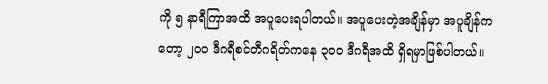ကို ၅ နာရီကြာအထိ အပူပေးရပါတယ်။ အပူပေးတဲ့အချိန်မှာ အပူချိန်ကတော့ ၂၀၀ ဒီဂရီစင်တီဂရိတ်ကနေ ၃၀၀ ဒီဂရီအထိ ရှိရမှာဖြစ်ပါတယ်။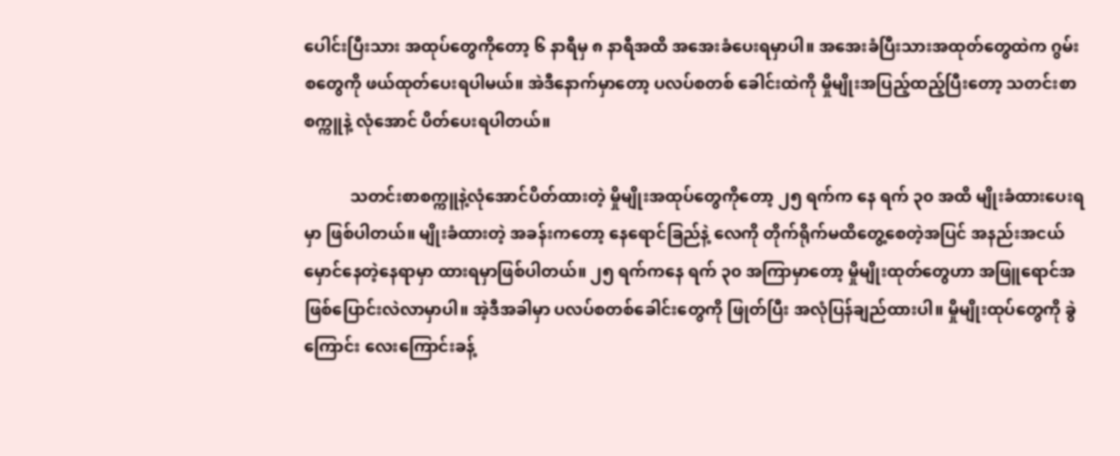ပေါင်းပြီးသား အထုပ်တွေကိုတော့ ၆ နာရီမှ ၈ နာရီအထိ အအေးခံပေးရမှာပါ။ အအေးခံပြီးသားအထုတ်တွေထဲက ဂွမ်းစတွေကို ဖယ်ထုတ်ပေးရပါမယ်။ အဲဒီနောက်မှာတော့ ပလပ်စတစ် ခေါင်းထဲကို မှိုမျိုးအပြည့်ထည့်ပြီးတော့ သတင်းစာစက္ကူနဲ့ လုံအောင် ပိတ်ပေးရပါတယ်။

           သတင်းစာစက္ကူနဲ့လုံအောင်ပိတ်ထားတဲ့ မှိုမျိုးအထုပ်တွေကိုတော့ ၂၅ ရက်က နေ ရက် ၃၀ အထိ မျိုးခံထားပေးရမှာ ဖြစ်ပါတယ်။ မျိုးခံထားတဲ့ အခန်းကတော့ နေရောင်ခြည်နဲ့ လေကို တိုက်ရိုက်မထိတွေ့စေတဲ့အပြင် အနည်းအငယ်မှောင်နေတဲ့နေရာမှာ ထားရမှာဖြစ်ပါတယ်။ ၂၅ ရက်ကနေ ရက် ၃၀ အကြာမှာတော့ မှိုမျိုးထုတ်တွေဟာ အဖြူရောင်အဖြစ်ပြောင်းလဲလာမှာပါ။ အဲ့ဒီအခါမှာ ပလပ်စတစ်ခေါင်းတွေကို ဖြုတ်ပြီး အလုံပြန်ချည်ထားပါ။ မှိုမျိုးထုပ်တွေကို ခွဲကြောင်း လေးကြောင်းခန့်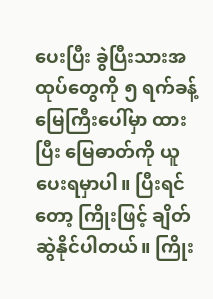ပေးပြီး ခွဲပြီးသားအထုပ်တွေကို ၅ ရက်ခန့် မြေကြီးပေါ်မှာ ထားပြီး မြေဓာတ်ကို ယူပေးရမှာပါ။ ပြီးရင်တော့ ကြိုးဖြင့် ချိတ်ဆွဲနိုင်ပါတယ်။ ကြိုး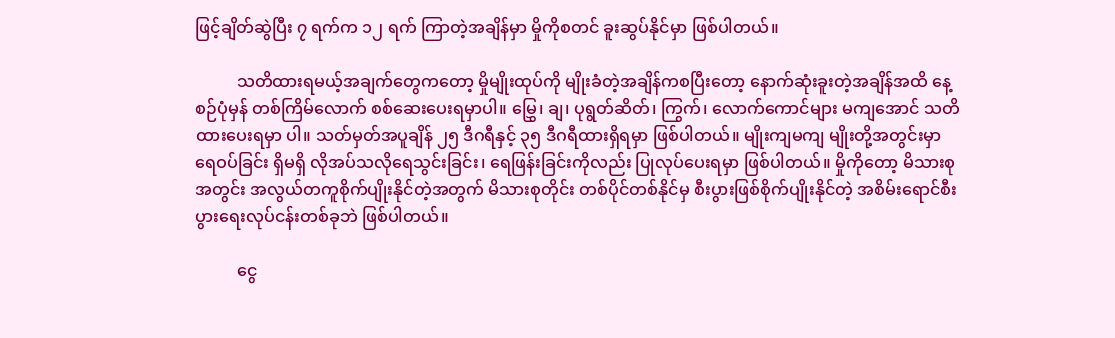ဖြင့်ချိတ်ဆွဲပြီး ၇ ရက်က ၁၂ ရက် ကြာတဲ့အချိန်မှာ မှိုကိုစတင် ခူးဆွပ်နိုင်မှာ ဖြစ်ပါတယ်။

          သတိထားရမယ့်အချက်တွေကတော့ မှိုမျိုးထုပ်ကို မျိုးခံတဲ့အချိန်ကစပြီးတော့ နောက်ဆုံးခူးတဲ့အချိန်အထိ နေ့စဉ်ပုံမှန် တစ်ကြိမ်လောက် စစ်ဆေးပေးရမှာပါ။ မြွှေ၊ ချ၊ ပုရွတ်ဆိတ်၊ ကြွက်၊ လောက်ကောင်များ မကျအောင် သတိထားပေးရမှာ ပါ။ သတ်မှတ်အပူချိန် ၂၅ ဒီဂရီနှင့် ၃၅ ဒီဂရီထားရှိရမှာ ဖြစ်ပါတယ်။ မျိုးကျမကျ မျိုးတို့အတွင်းမှာ ရေဝပ်ခြင်း ရှိမရှိ လိုအပ်သလိုရေသွင်းခြင်း၊ ရေဖြန်းခြင်းကိုလည်း ပြုလုပ်ပေးရမှာ ဖြစ်ပါတယ်။ မှိုကိုတော့ မိသားစုအတွင်း အလွယ်တကူစိုက်ပျိုးနိုင်တဲ့အတွက် မိသားစုတိုင်း တစ်ပိုင်တစ်နိုင်မှ စီးပွားဖြစ်စိုက်ပျိုးနိုင်တဲ့ အစိမ်းရောင်စီးပွားရေးလုပ်ငန်းတစ်ခုဘဲ ဖြစ်ပါတယ်။

          ငွေ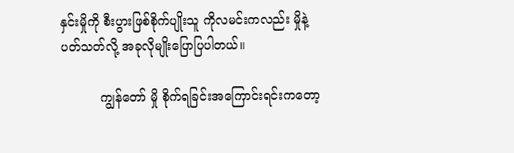နှင်းမှိုကို စီးပွားဖြစ်စိုက်ပျိုးသူ ကိုလမင်းကလည်း မှိုနဲ့ပတ်သတ်လို့ အခုလိုမျိုးပြောပြပါတယ်။

          ကျွန်တော် မှို စိုက်ရခြင်းအကြောင်းရင်းကတော့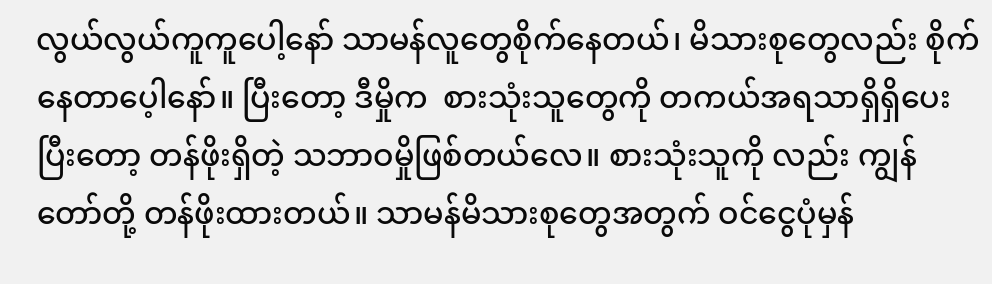လွယ်လွယ်ကူကူပေါ့နော် သာမန်လူတွေစိုက်နေတယ်၊ မိသားစုတွေလည်း စိုက်နေတာပေ့ါနော်။ ပြီးတော့ ဒီမှိုက  စားသုံးသူတွေကို တကယ်အရသာရှိရှိပေးပြီးတော့ တန်ဖိုးရှိတဲ့ သဘာဝမှိုဖြစ်တယ်လေ။ စားသုံးသူကို လည်း ကျွန်တော်တို့ တန်ဖိုးထားတယ်။ သာမန်မိသားစုတွေအတွက် ဝင်ငွေပုံမှန်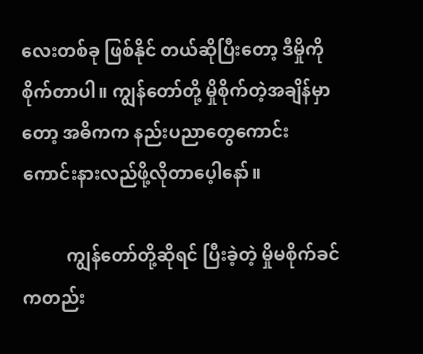လေးတစ်ခု ဖြစ်နိုင် တယ်ဆိုပြီးတော့ ဒီမှိုကိုစိုက်တာပါ။ ကျွန်တော်တို့ မှိုစိုက်တဲ့အချိန်မှာတော့ အဓိကက နည်းပညာတွေကောင်းကောင်းနားလည်ဖို့လိုတာပေ့ါနော်။

          ကျွန်တော်တို့ဆိုရင် ပြီးခဲ့တဲ့ မှိုမစိုက်ခင်ကတည်း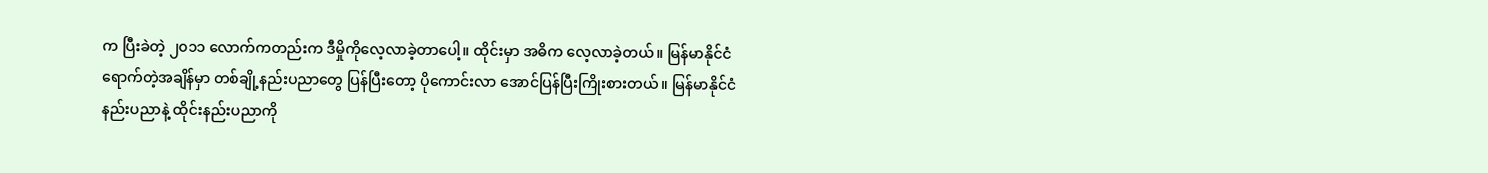က ပြီးခဲတဲ့ ၂၀၁၁ လောက်ကတည်းက ဒီမှိုကိုလေ့လာခဲ့တာပေါ့။ ထိုင်းမှာ အဓိက လေ့လာခဲ့တယ်။ မြန်မာနိုင်ငံရောက်တဲ့အချိန်မှာ တစ်ချို့နည်းပညာတွေ ပြန်ပြီးတော့ ပိုကောင်းလာ အောင်ပြန်ပြီးကြိုးစားတယ်။ မြန်မာနိုင်ငံနည်းပညာနဲ့ ထိုင်းနည်းပညာကို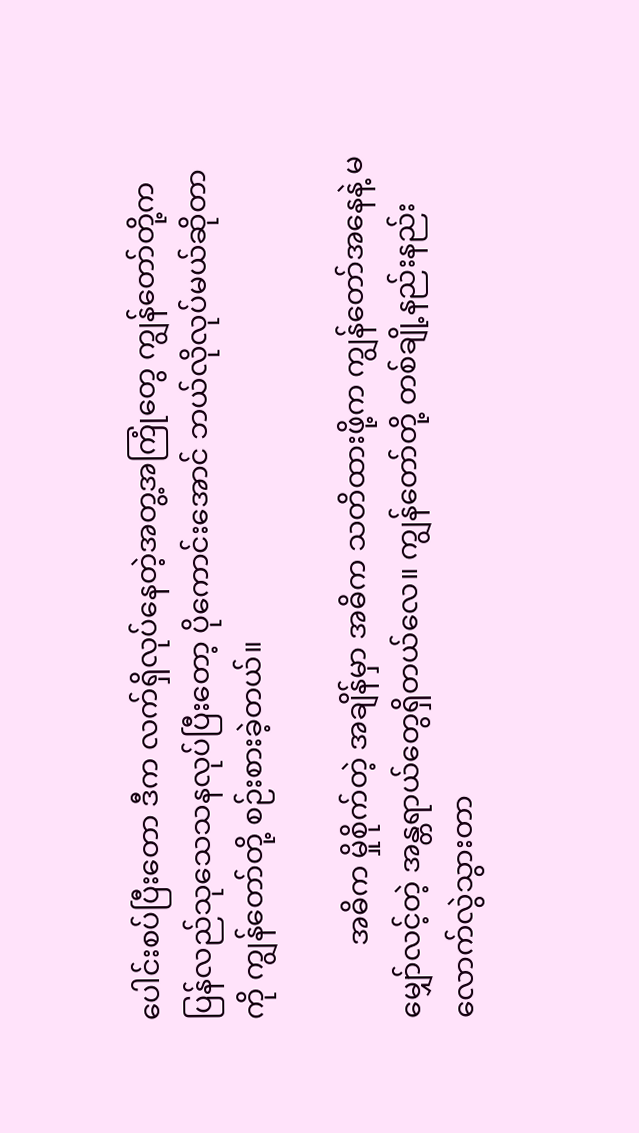ပေါင်းစပ်ပြီးတော ဒီက လက်ရှိလုပ်နေတဲ့အတွ့အကြုံတွေ ကျွန်တော်တို့က ပြန်လည်သုသေသနလုပ်ပြီးတော့ ပိုကောင်းအောင် ဘယ်လိုလုပ်မယ်ဆိုတာကို ကျွန်တော်တို့ စဉ်းစားခဲ့တယ်။

          အဓိက မှိုစိုက်တဲ့ အချိန်မှာ အဓိက သတိထားဖို့က ကျွန်တော်အနေနဲ့ မမျှော်လင့်တဲ့ အန္တရာယ်တွေရှိတယ်လေ။ ကျွန်တော်တို့ တစ်ချို့နည်းနည်းလောက်လွဲသွားတာ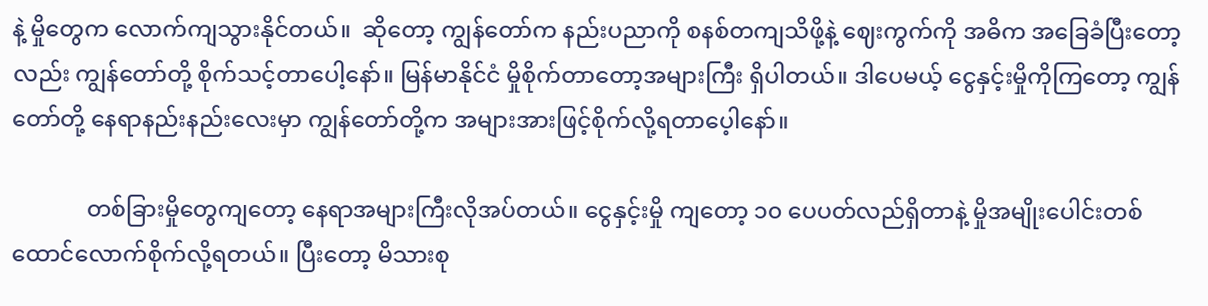နဲ့ မှိုတွေက လောက်ကျသွားနိုင်တယ်။  ဆိုတော့ ကျွန်တော်က နည်းပညာကို စနစ်တကျသိဖို့နဲ့ ဈေးကွက်ကို အဓိက အခြေခံပြီးတော့လည်း ကျွန်တော်တို့ စိုက်သင့်တာပေါ့နော်။ မြန်မာနိုင်ငံ မှိုစိုက်တာတော့အများကြီး ရှိပါတယ်။ ဒါပေမယ့် ငွေနှင့်းမှိုကိုကြတော့ ကျွန်တော်တို့ နေရာနည်းနည်းလေးမှာ ကျွန်တော်တို့က အများအားဖြင့်စိုက်လို့ရတာပေ့ါနော်။

             တစ်ခြားမှိုတွေကျတော့ နေရာအများကြီးလိုအပ်တယ်။ ငွေနှင့်းမှို ကျတော့ ၁၀ ပေပတ်လည်ရှိတာနဲ့ မှိုအမျိုးပေါင်းတစ်ထောင်လောက်စိုက်လို့ရတယ်။ ပြီးတော့ မိသားစု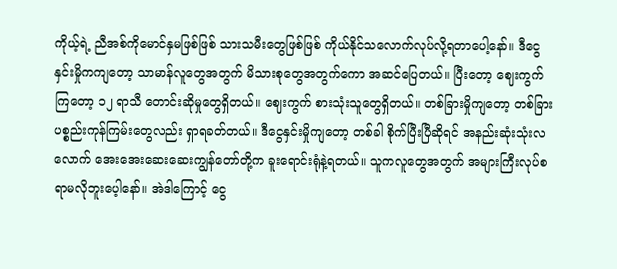ကိုယ့်ရဲ့ ညီအစ်ကိုမောင်နှမဖြစ်ဖြစ် သားသမီးတွေဖြစ်ဖြစ် ကိုယ်နိုင်သလောက်လုပ်လို့ရတာပေါ့နော်။ ဒီငွေနှင်းမှိုကကျတော့ သာမာန်လူတွေအတွက် မိသားစုတွေအတွက်ကော အဆင်ပြေတယ်။ ပြီးတော့ ဈေးကွက်ကြတော့ ၁၂ ရာသီ တောင်းဆိုမှုတွေရှိတယ်။ ဈေးကွက် စားသုံးသူတွေရှိတယ်။ တစ်ခြားမှိုကျတော့ တစ်ခြားပစ္စည်းကုန်ကြမ်းတွေလည်း ရှာရခတ်တယ်။ ဒီငွေနှင်းမှိုကျတော့ တစ်ခါ စိုက်ပြီးပြီဆိုရင် အနည်းဆုံးသုံးလလောက် အေးအေးဆေးဆေးကျွန်တော်တို့က ခူးရောင်းရုံနဲ့ရတယ်။ သူကလူတွေအတွက် အများကြီးလုပ်စရာမလိုဘူးပေ့ါနော်။ အဲဒါကြောင့် ငွေ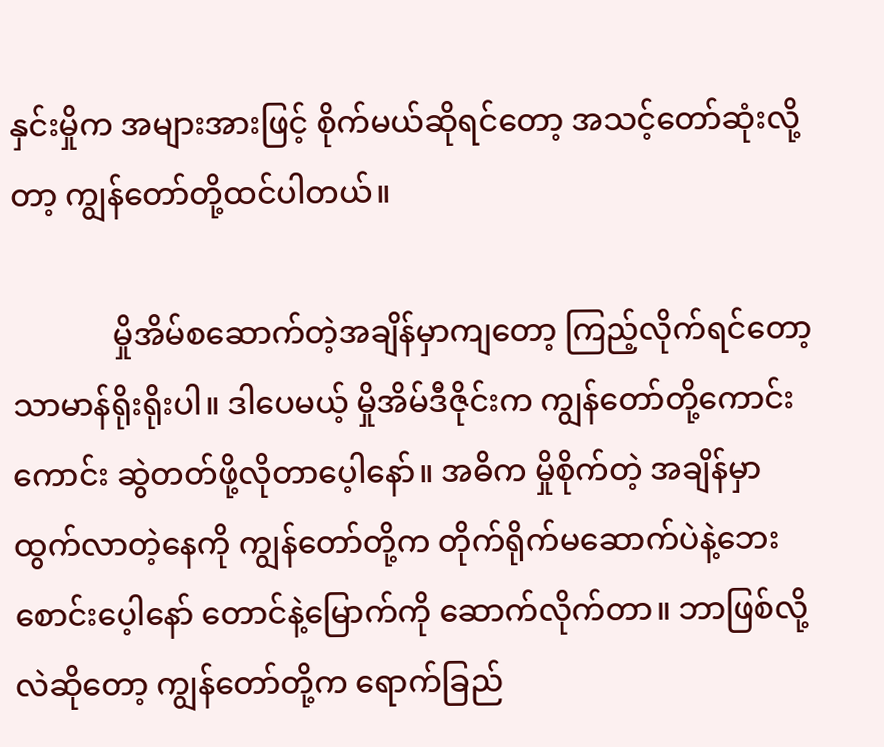နှင်းမှိုက အများအားဖြင့် စိုက်မယ်ဆိုရင်တော့ အသင့်တော်ဆုံးလို့တာ့ ကျွန်တော်တို့ထင်ပါတယ်။

             မှိုအိမ်စဆောက်တဲ့အချိန်မှာကျတော့ ကြည့်လိုက်ရင်တော့ သာမာန်ရိုးရိုးပါ။ ဒါပေမယ့် မှိုအိမ်ဒီဇိုင်းက ကျွန်တော်တို့ကောင်းကောင်း ဆွဲတတ်ဖို့လိုတာပေ့ါနော်။ အဓိက မှိုစိုက်တဲ့ အချိန်မှာ ထွက်လာတဲ့နေကို ကျွန်တော်တို့က တိုက်ရိုက်မဆောက်ပဲနဲ့ဘေးစောင်းပေ့ါနော် တောင်နဲ့မြောက်ကို ဆောက်လိုက်တာ။ ဘာဖြစ်လို့လဲဆိုတော့ ကျွန်တော်တို့က ရောက်ခြည်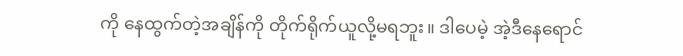ကို နေထွက်တဲ့အချိန်ကို တိုက်ရိုက်ယူလို့မရဘူး။ ဒါပေမဲ့ အဲ့ဒီနေရောင်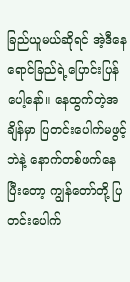ခြည်ယူမယ်ဆိုရင် အဲ့ဒီနေရောင်ခြည်ရဲ့ပြောင်းပြန်ပေါ့နော်။ နေထွက်တဲ့အချိန်မှာ ပြတင်းပေါက်မဖွင့်ဘဲနဲ့ နောက်တစ်ဖက်နေပြီးတော့ ကျွန်တော်တို့ ပြတင်းပေါက်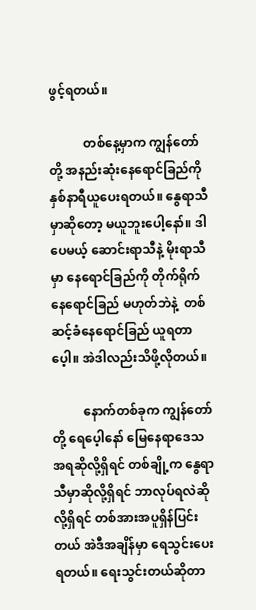ဖွင့်ရတယ်။

           တစ်နေ့မှာက ကျွန်တော်တို့ အနည်းဆုံးနေရောင်ခြည်ကို နှစ်နာရီယူပေးရတယ်။ နွေရာသီမှာဆိုတော့ မယူဘူးပေါ့နော်။ ဒါပေမယ့် ဆောင်းရာသီနဲ့ မိုးရာသီမှာ နေရောင်ခြည်ကို တိုက်ရိုက်နေရောင်ခြည် မဟုတ်ဘဲနဲ့  တစ်ဆင့်ခံနေရောင်ခြည် ယူရတာပေ့ါ။ အဲဒါလည်းသိဖို့လိုတယ်။

          နောက်တစ်ခုက ကျွန်တော်တို့ ရေပေ့ါနော် မြေနေရာဒေသအရဆိုလို့ရှိရင် တစ်ချို့က နွေရာသီမှာဆိုလို့ရှိရင် ဘာလုပ်ရလဲဆိုလို့ရှိရင် တစ်အားအပူရှိန်ပြင်းတယ် အဲဒီအချိန်မှာ ရေသွင်းပေးရတယ်။ ရေးသွင်းတယ်ဆိုတာ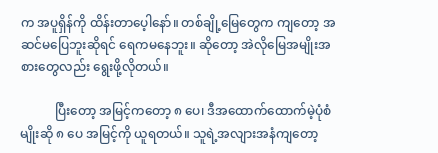က အပူရှိန်ကို ထိန်းတာပေ့ါနော်။ တစ်ချို့မြေတွေက ကျတော့ အဆင်မပြေဘူးဆိုရင် ရေကမနေဘူး။ ဆိုတော့ အဲလိုမြေအမျိုးအစားတွေလည်း ရွေးဖို့လိုတယ်။

           ပြီးတော့ အမြင့်ကတော့ ၈ ပေ၊ ဒီအထောက်ထောက်မဲ့ပုံစံမျိုးဆို ၈ ပေ အမြင့်ကို ယူရတယ်။ သူရဲ့အလျားအနံကျတော့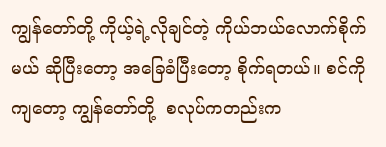ကျွန်တော်တို့ ကိုယ့်ရဲ့လိုချင်တဲ့ ကိုယ်ဘယ်လောက်စိုက်မယ် ဆိုပြီးတော့ အခြေခံပြီးတော့ စိုက်ရတယ်။ စင်ကိုကျတော့ ကျွန်တော်တို့  စလုပ်ကတည်းက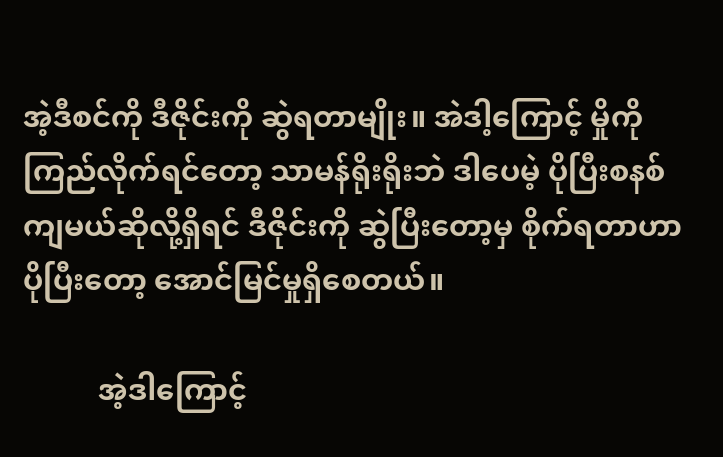အဲ့ဒီစင်ကို ဒီဇိုင်းကို ဆွဲရတာမျိုး။ အဲဒါ့ကြောင့် မှိုကို ကြည်လိုက်ရင်တော့ သာမန်ရိုးရိုးဘဲ ဒါပေမဲ့ ပိုပြီးစနစ်ကျမယ်ဆိုလို့ရှိရင် ဒီဇိုင်းကို ဆွဲပြီးတော့မှ စိုက်ရတာဟာ ပိုပြီးတော့ အောင်မြင်မှုရှိစေတယ်။

          အဲ့ဒါကြောင့်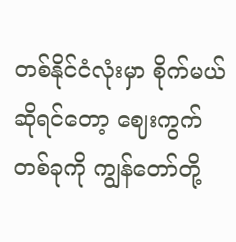တစ်နိုင်ငံလုံးမှာ စိုက်မယ်ဆိုရင်တော့ ဈေးကွက် တစ်ခုကို ကျွန်တော်တို့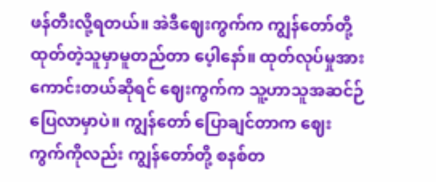ဖန်တီးလို့ရတယ်။ အဲဒီဈေးကွက်က ကျွန်တော်တို့ ထုတ်တဲ့သူမှာမူတည်တာ ပေ့ါနော်။ ထုတ်လုပ်မှုအားကောင်းတယ်ဆိုရင် ဈေးကွက်က သူ့ဟာသူအဆင်ဉ်ပြေလာမှာပဲ။ ကျွန်တော် ပြောချင်တာက ဈေးကွက်ကိုလည်း ကျွန်တော်တို့ စနစ်တ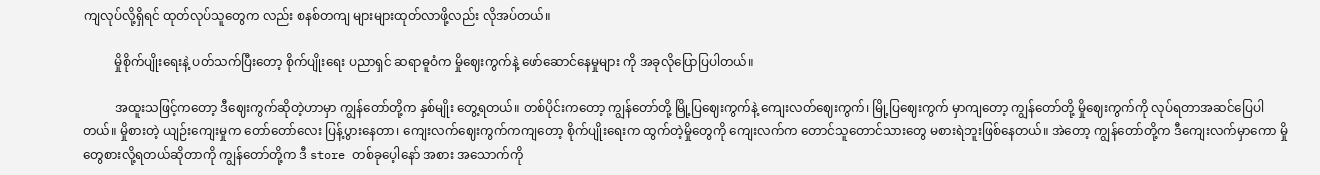ကျလုပ်လို့ရှိရင် ထုတ်လုပ်သူတွေက လည်း စနစ်တကျ များများထုတ်လာဖို့လည်း လိုအပ်တယ်။

          မှိုစိုက်ပျိုးရေးနဲ့ ပတ်သက်ပြီးတော့ စိုက်ပျိုးရေး ပညာရှင် ဆရာဓူဝံက မှိုဈေးကွက်နဲ့ ဖော်ဆောင်နေမှုများ ကို အခုလိုပြောပြပါတယ်။

          အထူးသဖြင့်ကတော့ ဒီဈေးကွက်ဆိုတဲ့ဟာမှာ ကျွန်တော်တို့က နှစ်မျိုး တွေ့ရတယ်။ တစ်ပိုင်းကတော့ ကျွန်တော်တို့ မြို့ပြဈေးကွက်နဲ့ ကျေးလတ်ဈေးကွက်၊ မြို့ပြဈေးကွက် မှာကျတော့ ကျွန်တော်တို့ မှိုဈေးကွက်ကို လုပ်ရတာအဆင်ပြေပါတယ်။ မှိုစားတဲ့ ယျဉ်းကျေးမှုက တော်တော်လေး ပြန့်ပွားနေတာ၊ ကျေးလက်ဈေးကွက်ကကျတော့ စိုက်ပျိုးရေးက ထွက်တဲ့မှိုတွေကို ကျေးလက်က တောင်သူတောင်သားတွေ မစားရဲဘူးဖြစ်နေတယ်။ အဲတော့ ကျွန်တော်တို့က ဒီကျေးလက်မှာကော မှိုတွေစားလို့ရတယ်ဆိုတာကို ကျွန်တော်တို့က ဒီ store တစ်ခုပေ့ါနော် အစား အသောက်ကို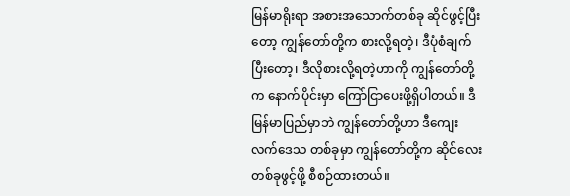မြန်မာရိုးရာ အစားအသောက်တစ်ခု ဆိုင်ဖွင့်ပြီးတော့ ကျွန်တော်တို့က စားလို့ရတဲ့၊ ဒီပုံစံချက်ပြီးတော့၊ ဒီလိုစားလို့ရတဲ့ဟာကို ကျွန်တော်တို့ က နောက်ပိုင်းမှာ ကြော်ငြာပေးဖို့ရှိပါတယ်။ ဒီမြန်မာပြည်မှာဘဲ ကျွန်တော်တို့ဟာ ဒီကျေးလက်ဒေသ တစ်ခုမှာ ကျွန်တော်တို့က ဆိုင်လေးတစ်ခုဖွင့်ဖို့ စီစဉ်ထားတယ်။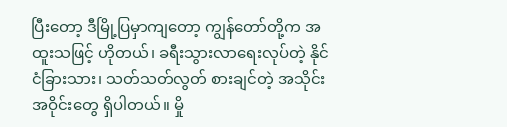ပြီးတော့ ဒီမြို့ပြမှာကျတော့ ကျွန်တော်တို့က အထူးသဖြင့် ဟိုတယ်၊ ခရီးသွားလာရေးလုပ်တဲ့ နိုင်ငံခြားသား၊ သတ်သတ်လွတ် စားချင်တဲ့ အသိုင်းအဝိုင်းတွေ ရှိပါတယ်။ မှို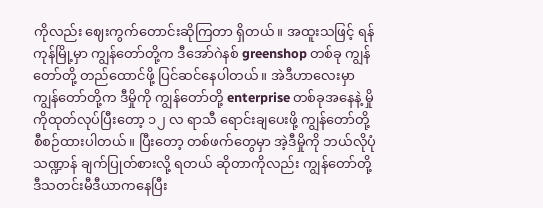ကိုလည်း ဈေးကွက်တောင်းဆိုကြတာ ရှိတယ်။ အထူးသဖြင့် ရန်ကုန်မြို့မှာ ကျွန်တော်တို့က ဒီအော်ဂဲနစ် greenshop တစ်ခု ကျွန်တော်တို့ တည်ထောင်ဖို့ ပြင်ဆင်နေပါတယ်။ အဲဒီဟာလေးမှာ ကျွန်တော်တို့က ဒီမှိုကို ကျွန်တော်တို့ enterprise တစ်ခုအနေနဲ့ မှိုကိုထုတ်လုပ်ပြီးတော့ ၁၂ လ ရာသီ ရောင်းချပေးဖို့ ကျွန်တော်တို့ စီစဉ်ထားပါတယ်။ ပြီးတော့ တစ်ဖက်တွေမှာ အဲ့ဒီမှိုကို ဘယ်လိုပုံသဏ္ဍာန် ချက်ပြုတ်စားလို့ ရတယ် ဆိုတာကိုလည်း ကျွန်တော်တို့ ဒီသတင်းမီဒီယာကနေပြီး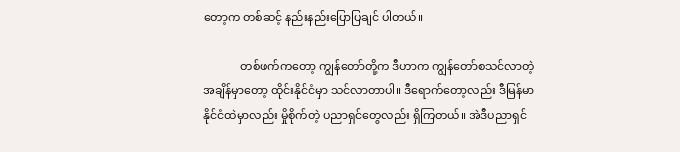တော့က တစ်ဆင့် နည်းနည်းပြောပြချင် ပါတယ်။

             တစ်ဖက်ကတော့ ကျွန်တော်တို့က ဒီဟာက ကျွန်တော်စသင်လာတဲ့အချိန်မှာတော့ ထိုင်းနိုင်ငံမှာ သင်လာတာပါ။ ဒီရောက်တော့လည်း ဒီမြန်မာ နိုင်ငံထဲမှာလည်း မှိုစိုက်တဲ့ ပညာရှင်တွေလည်း ရှိကြတယ်။ အဲဒီပညာရှင်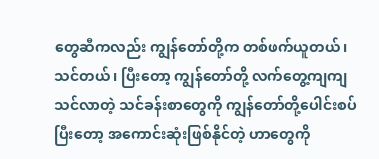တွေဆီကလည်း ကျွန်တော်တို့က တစ်ဖက်ယူတယ်၊ သင်တယ်၊ ပြီးတော့ ကျွန်တော်တို့ လက်တွေ့ကျကျသင်လာတဲ့ သင်ခန်းစာတွေကို ကျွန်တော်တို့ပေါင်းစပ်ပြီးတော့ အကောင်းဆုံးဖြစ်နိုင်တဲ့ ဟာတွေကို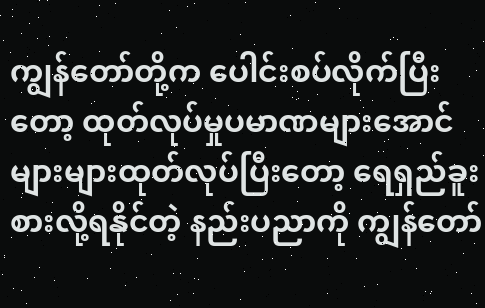ကျွန်တော်တို့က ပေါင်းစပ်လိုက်ပြီးတော့ ထုတ်လုပ်မှုပမာဏများအောင် များများထုတ်လုပ်ပြီးတော့ ရေရှည်ခူးစားလို့ရနိုင်တဲ့ နည်းပညာကို ကျွန်တော်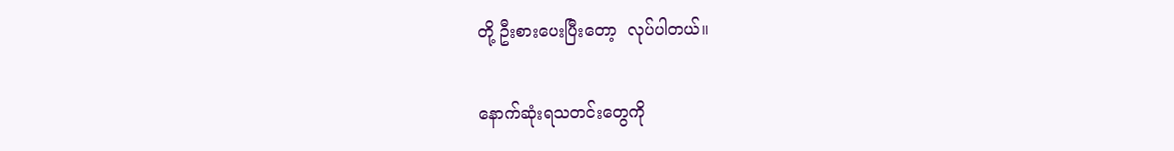တို့ ဦးစားပေးပြီးတော့  လုပ်ပါတယ်။

နောက်ဆုံးရသတင်းတွေကို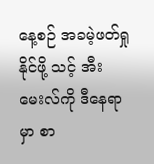နေ့စဉ် အခမဲ့ဖတ်ရှုနိုင်ဖို့ သင့် အီးမေးလ်ကို ဒီနေရာမှာ စာ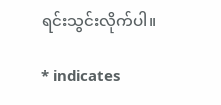ရင်းသွင်းလိုက်ပါ။

* indicates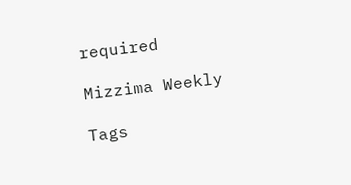required

Mizzima Weekly

Tags